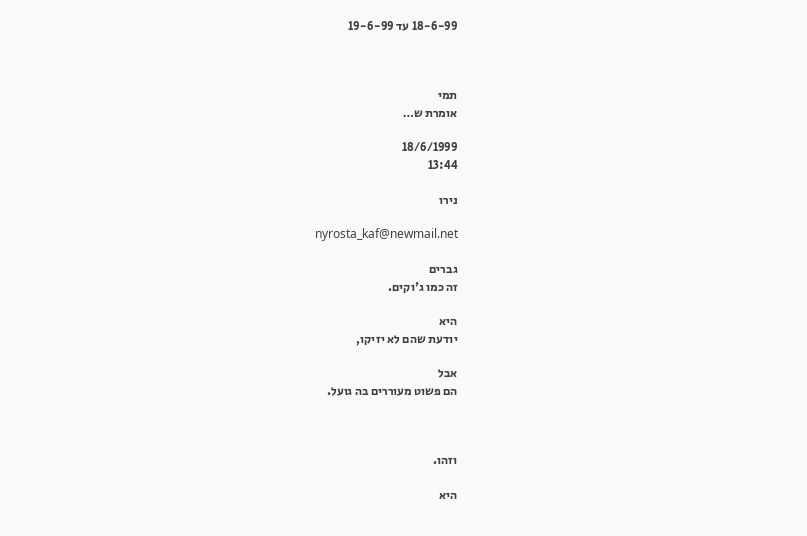18-6-99 עד 19-6-99



תמי
אומרת ש…

18/6/1999
13:44

נירו

nyrosta_kaf@newmail.net

גברים
זה כמו ג'וקים.

היא
יודעת שהם לא יזיקו,

אבל
הם פשוט מעוררים בה גועל.



וזהו.

היא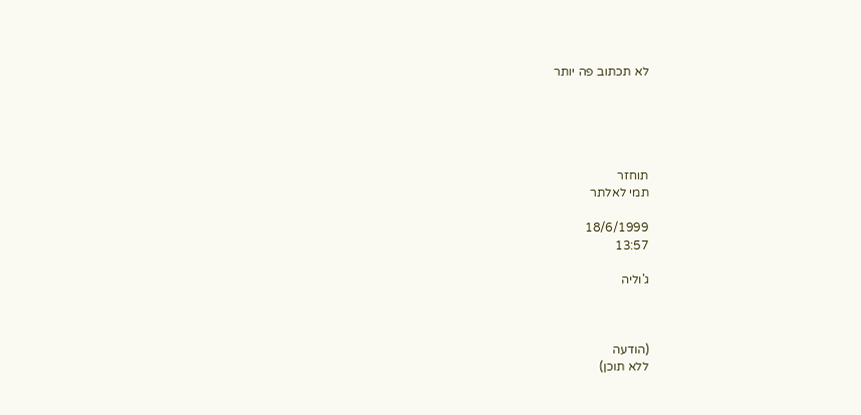לא תכתוב פה יותר





תוחזר
תמי לאלתר

18/6/1999
13:57

ג'וליה



(הודעה
ללא תוכן)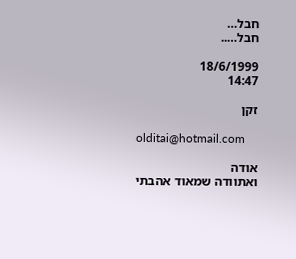חבל…
חבל…..

18/6/1999
14:47

זקן

olditai@hotmail.com

אודה
ואתוודה שמאוד אהבתי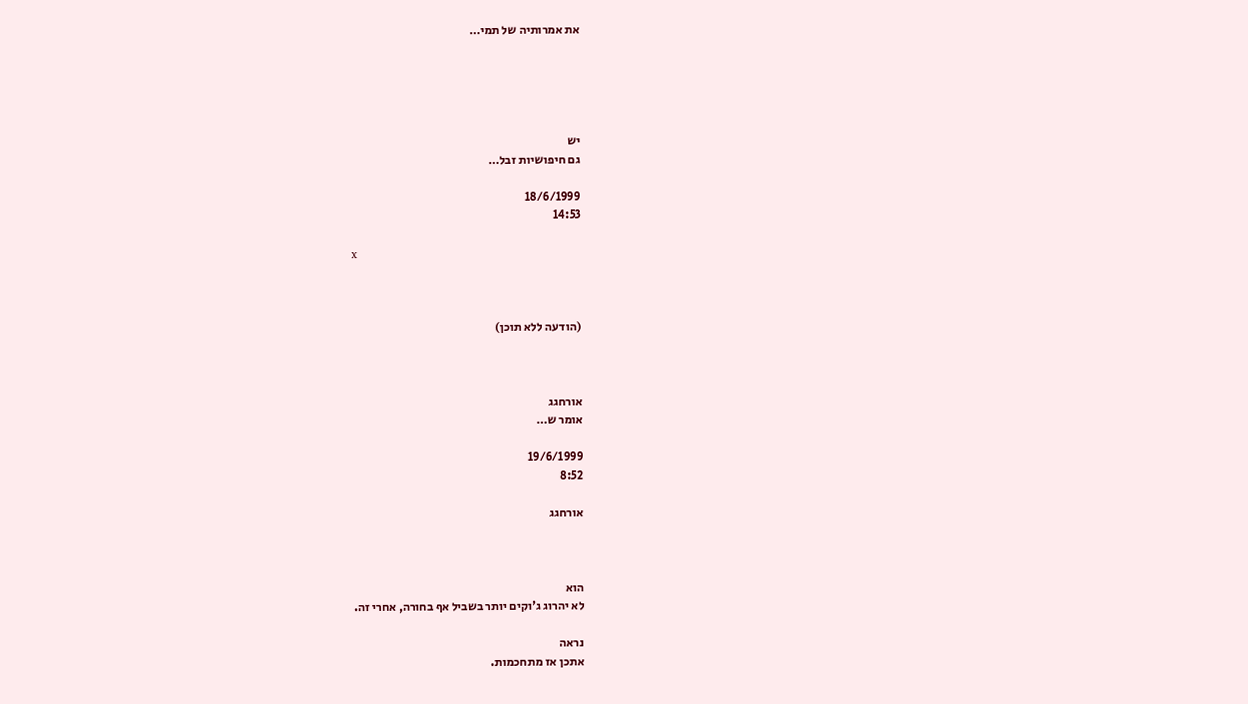את אמרותיה של תמי…





יש
גם חיפושיות זבל…

18/6/1999
14:53

x



(הודעה ללא תוכן)



אורחגג
אומר ש…

19/6/1999
8:52

אורחגג



הוא
לא יהרוג ג'וקים יותר בשביל אף בחורה, אחרי זה.

נראה
אתכן אז מתחכמות.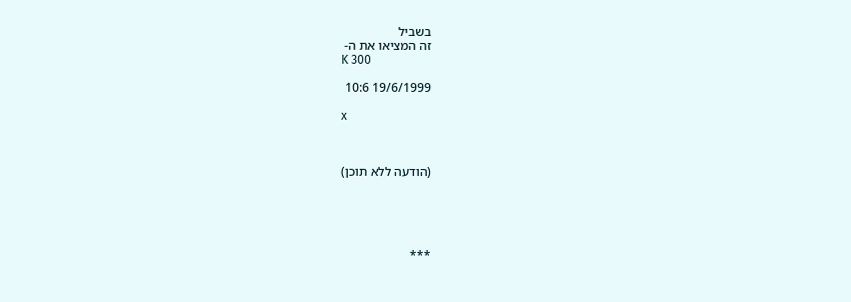בשביל
זה המציאו את ה-
K 300

19/6/1999 10:6

x



(הודעה ללא תוכן)





***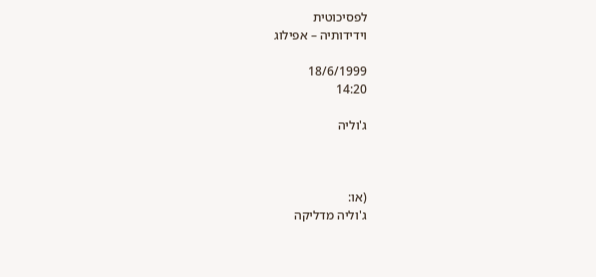לפסיכוטית
וידידותיה – אפילוג

18/6/1999
14:20

ג'וליה



(או:
ג'וליה מדליקה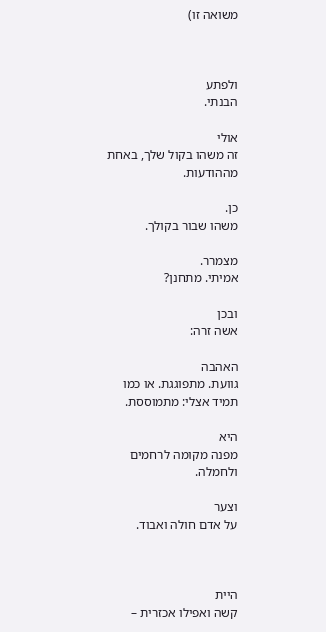משואה זו)



ולפתע
הבנתי.

אולי
זה משהו בקול שלך, באחת מההודעות.

כן.
משהו שבור בקולך.

מצמרר.
אמיתי. מתחנן?

ובכן
אשה זרה:

האהבה
גוועת. מתפוגגת. או כמו תמיד אצלי: מתמוססת.

היא
מפנה מקומה לרחמים ולחמלה.

וצער
על אדם חולה ואבוד.



היית
קשה ואפילו אכזרית –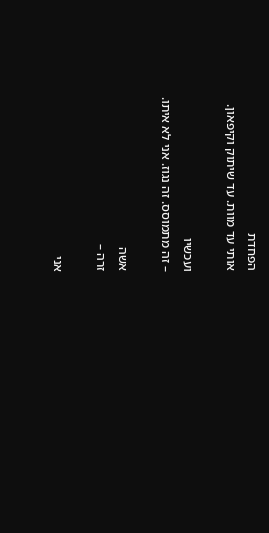הפחדת
אותי עד מוות. עד שיתוק וקיפאון.

ועכשיו
– זה מתמוסס. זה נגוז. אני לא איתו.

אשה
זרה –

אני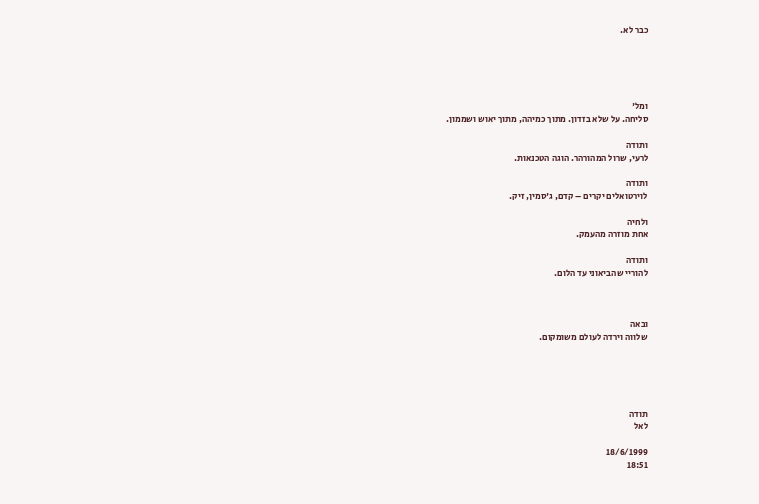כבר לא.





ומל'
סליחה. על שלא בזדון. מתוך כמיהה, מתוך יאוש ושממון.

ותודה
לרעי, שרול המהורהר. הוגה הטכנאות.

ותודה
לוירטואלים יקרים – קדם, ג'סמין, זיק.

ולחיה
אחת מוזרה מהעמק.

ותודה
להוריי שהביאוני עד הלום.



ובאה
שלווה וירדה לעולם משומקום.





תודה
לאל

18/6/1999
18:51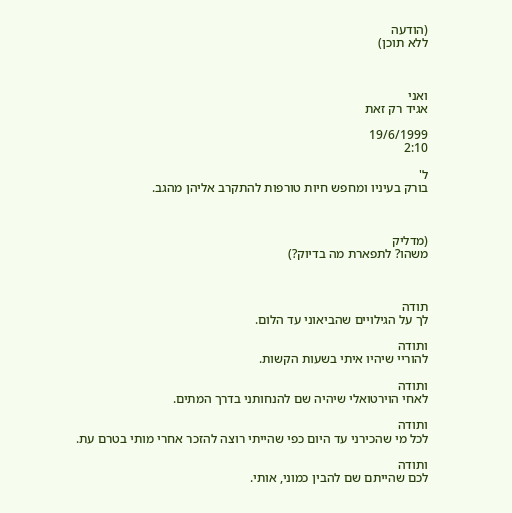(הודעה
ללא תוכן)



ואני
אגיד רק זאת

19/6/1999
2:10

ל'
בורק בעיניו ומחפש חיות טורפות להתקרב אליהן מהגב.



(מדליק
משהו? לתפארת מה בדיוק?)



תודה
לך על הגילויים שהביאוני עד הלום.

ותודה
להוריי שיהיו איתי בשעות הקשות.

ותודה
לאחי הוירטואלי שיהיה שם להנחותני בדרך המתים.

ותודה
לכל מי שהכירני עד היום כפי שהייתי רוצה להזכר אחרי מותי בטרם עת.

ותודה
לכם שהייתם שם להבין כמוני, אותי.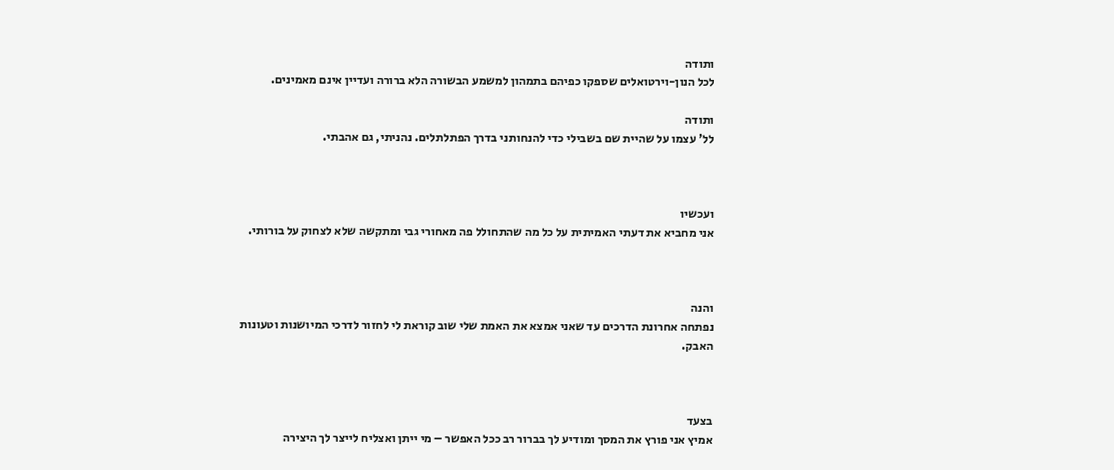ותודה
לכל הנון-וירטואלים שספקו כפיהם בתמהון למשמע הבשורה הלא ברורה ועדיין אינם מאמינים.

ותודה
לל' עצמו על שהיית שם בשבילי כדי להנחותני בדרך הפתלתלים. נהניתי, גם אהבתי.



ועכשיו
אני מחביא את דעתי האמיתית על כל מה שהתחולל פה מאחורי גבי ומתקשה שלא לצחוק על בורותי.



והנה
נפתחה אחרונת הדרכים עד שאני אמצא את האמת שלי שוב קוראת לי לחזור לדרכי המיושנות וטעונות
האבק.



בצעד
אמיץ אני פורץ את המסך ומודיע לך בברור רב ככל האפשר – מי ייתן ואצליח לייצר לך היצירה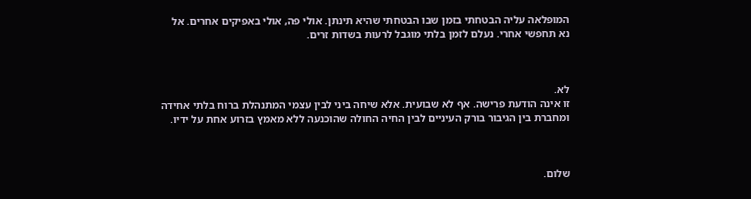המופלאה עליה הבטחתי בזמן שבו הבטחתי שהיא תינתן. אולי פה, אולי באפיקים אחרים. אל
נא תחפשי אחרי. נעלם לזמן בלתי מוגבל לרעות בשדות זרים.



לא.
זו אינה הודעת פרישה. אף לא שבועית. אלא שיחה ביני לבין עצמי המתנהלת ברוח בלתי אחידה
ומחברת בין הגיבור בורק העיניים לבין החיה החולה שהוכנעה ללא מאמץ בזרוע אחת על ידיו.



שלום.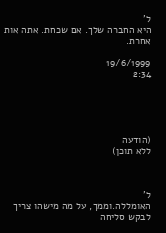ל'
היא החברה שלך. אם שכחת. אתה אות אחרת.

19/6/1999
2:34





(הודעה
ללא תוכן)



ל'
האומללה.וממך, על מה מישהו צריך לבקש סליחה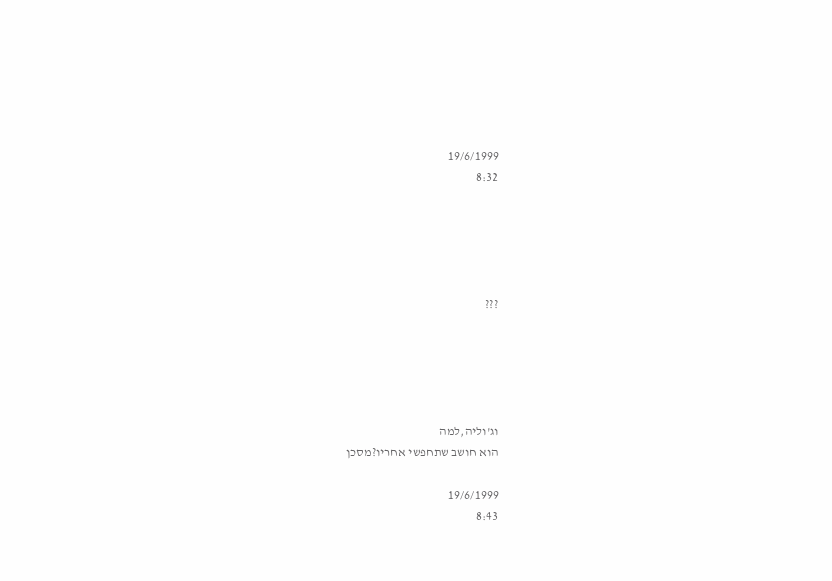19/6/1999
8:32





???





וג'וליה,למה
הוא חושב שתחפשי אחריו?מסכן

19/6/1999
8:43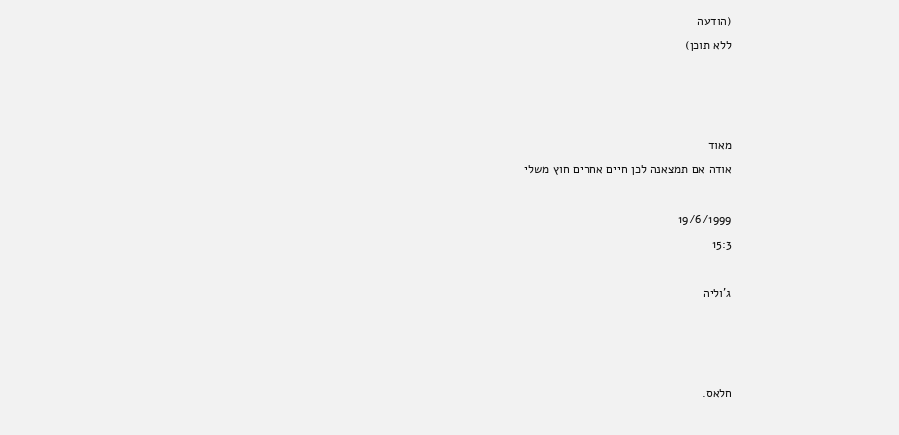(הודעה
ללא תוכן)



מאוד
אודה אם תמצאנה לכן חיים אחרים חוץ משלי

19/6/1999
15:3

ג'וליה



חלאס.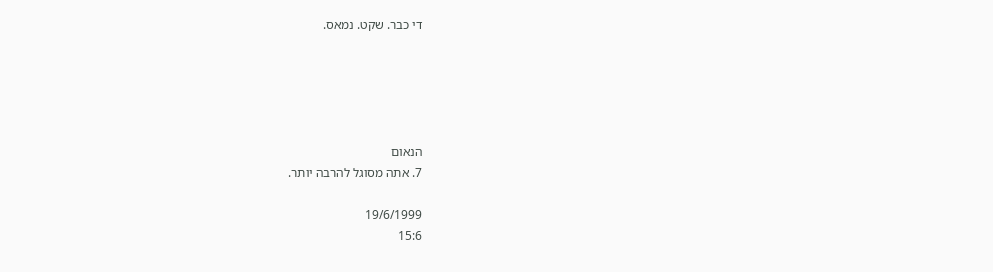די כבר. שקט. נמאס.





הנאום
7. אתה מסוגל להרבה יותר.

19/6/1999
15:6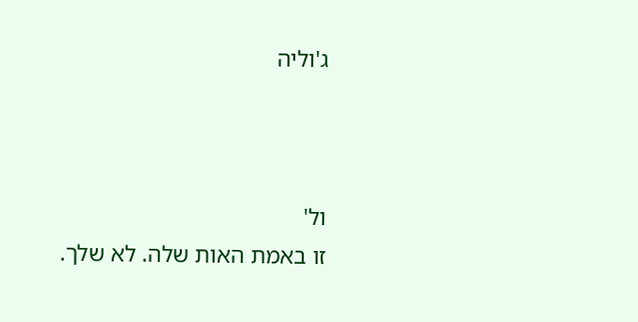ג'וליה



ול'
זו באמת האות שלה. לא שלך.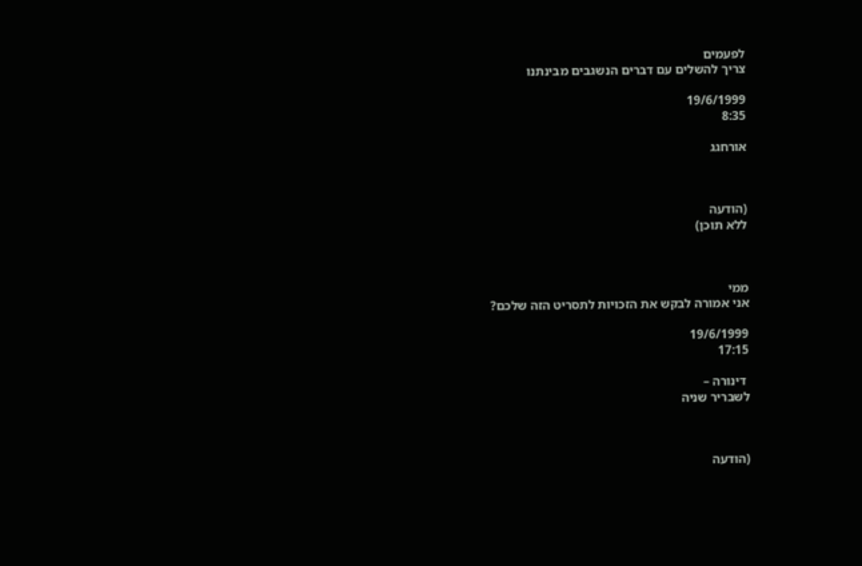לפעמים
צריך להשלים עם דברים הנשגבים מבינתנו

19/6/1999
8:35

אורחגג



(הודעה
ללא תוכן)



ממי
אני אמורה לבקש את הזכויות לתסריט הזה שלכם?

19/6/1999
17:15

 דינורה –
לשבריר שניה



(הודעה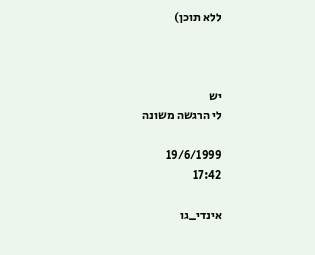ללא תוכן)



יש
לי הרגשה משונה

19/6/1999
17:42

אינדי_גו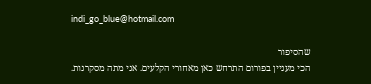indi_go_blue@hotmail.com

שהסיפור
הכי מעניין בפורום התרחש כאן מאחורי הקלעים. אני מתה מסקרנות.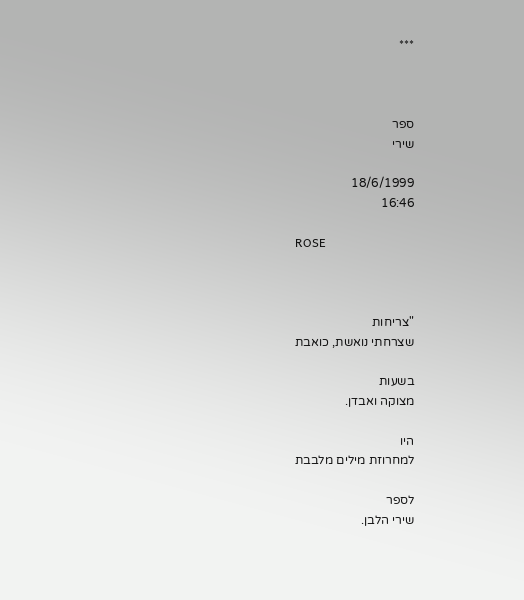***



ספר
שירי

18/6/1999
16:46

ROSE



"צריחות
שצרחתי נואשת, כואבת

בשעות
מצוקה ואבדן.

היו
למחרוזת מילים מלבבת

לספר
שירי הלבן.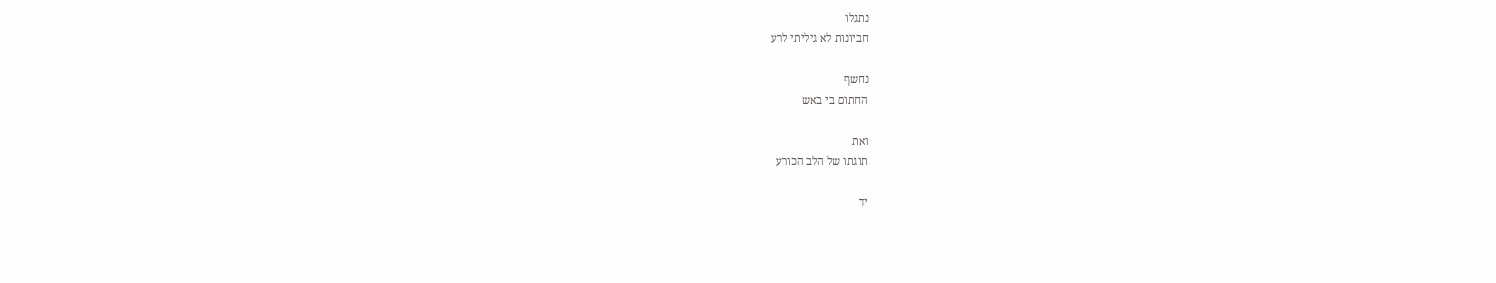נתגלו
חביונות לא גיליתי לרע

נחשף
החתום בי באש

ואת
תוגתו של הלב הכורע

יד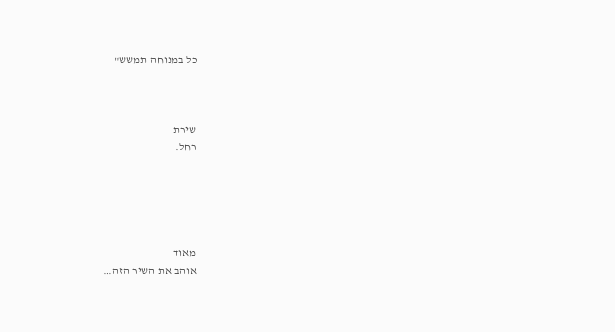כל במנוחה תמשש"



שירת
רחל.





מאוד
אוהב את השיר הזה…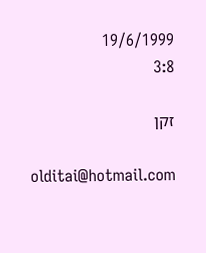19/6/1999
3:8

זקן

olditai@hotmail.com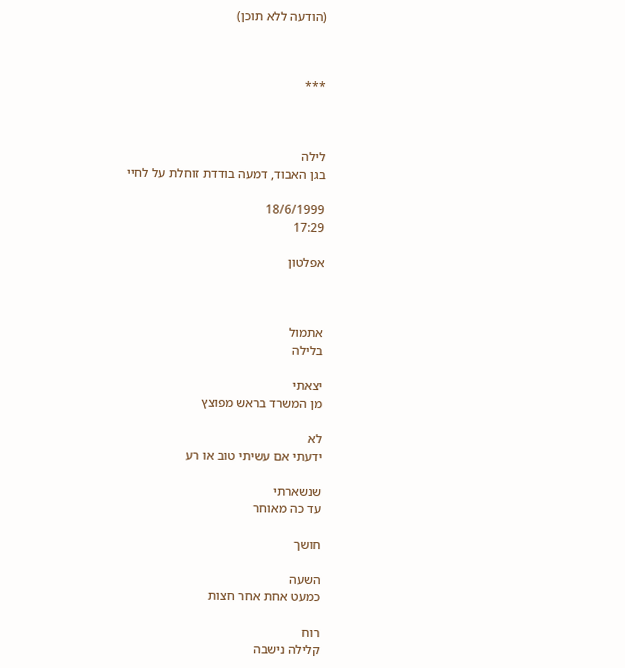(הודעה ללא תוכן)



***



לילה
בגן האבוד, דמעה בודדת זוחלת על לחיי

18/6/1999
17:29

אפלטון



אתמול
בלילה

יצאתי
מן המשרד בראש מפוצץ

לא
ידעתי אם עשיתי טוב או רע

שנשארתי
עד כה מאוחר

חושך

השעה
כמעט אחת אחר חצות

רוח
קלילה נישבה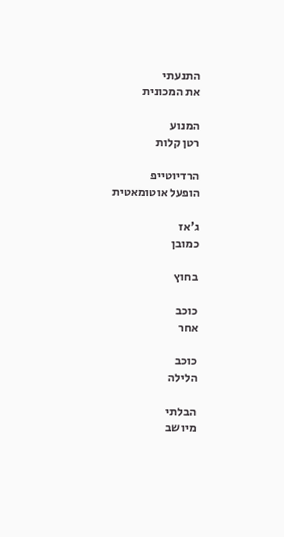התנעתי
את המכונית

המנוע
רטן קלות

הרדיוטייפ
הופעל אוטומאטית

ג'אז
כמובן

בחוץ

כוכב
אחר

כוכב
הלילה

הבלתי
מיושב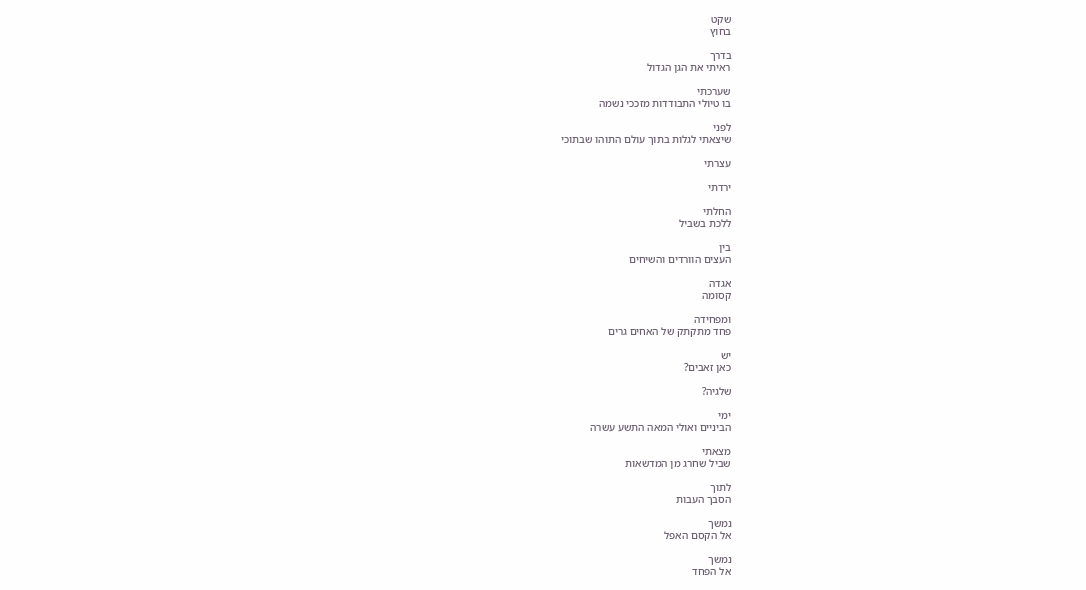שקט
בחוץ

בדרך
ראיתי את הגן הגדול

שערכתי
בו טיולי התבודדות מזככי נשמה

לפני
שיצאתי לגלות בתוך עולם התוהו שבתוכי

עצרתי

ירדתי

החלתי
ללכת בשביל

בין
העצים הוורדים והשיחים

אגדה
קסומה

ומפחידה
פחד מתקתק של האחים גרים

יש
כאן זאבים?

שלגיה?

ימי
הביניים ואולי המאה התשע עשרה

מצאתי
שביל שחרג מן המדשאות

לתוך
הסבך העבות

נמשך
אל הקסם האפל

נמשך
אל הפחד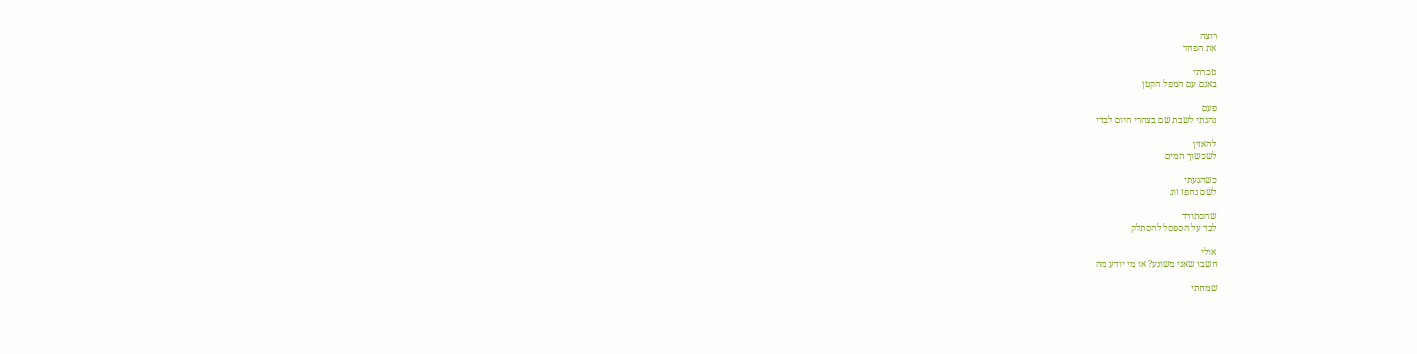רוצה
את הפחד

נזכרתי
באגם עם המפל הקטן

פעם
נהגתי לשבת שם בצהרי היום לבדי

להאזין
לשכשוך המים

כשהגעתי
לשם נחפז זוג

שהסתודד
לבד על הספסל להסתלק

אולי
חשבו שאני משוגע? או מי יודע מה

שמחתי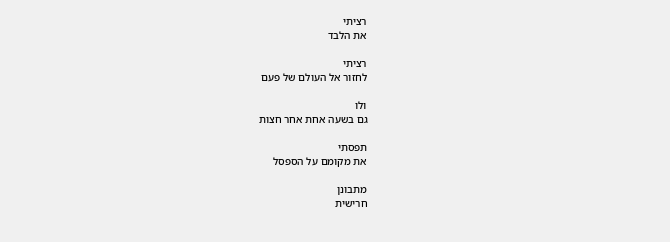רציתי
את הלבד

רציתי
לחזור אל העולם של פעם

ולו
גם בשעה אחת אחר חצות

תפסתי
את מקומם על הספסל

מתבונן
חרישית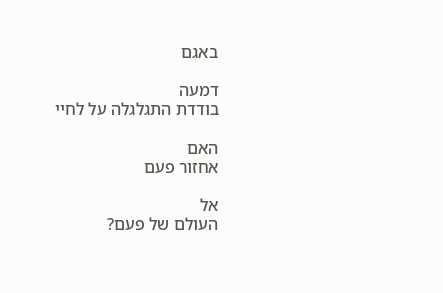באגם

דמעה
בודדת התגלגלה על לחיי

האם
אחזור פעם

אל
העולם של פעם?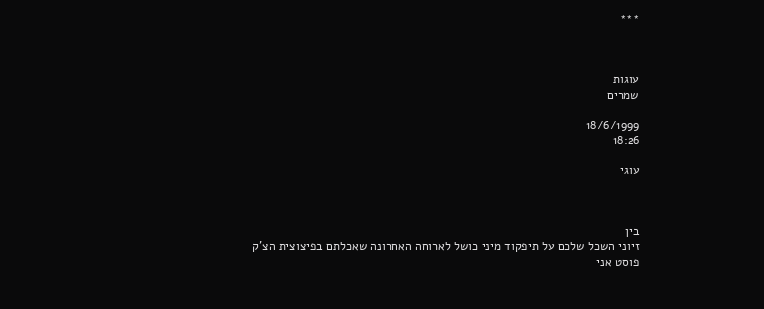***



עוגות
שמרים

18/6/1999
18:26

עוגי



בין
זיוני השכל שלכם על תיפקוד מיני כושל לארוחה האחרונה שאכלתם בפיצוצית הצ'ק פוסט אני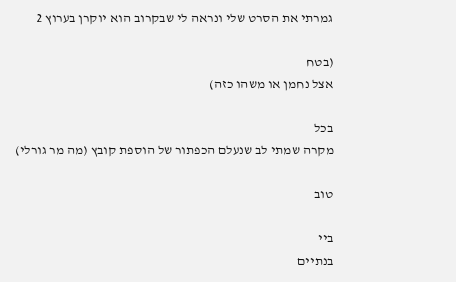גמרתי את הסרט שלי ונראה לי שבקרוב הוא יוקרן בערוץ 2

(בטח
אצל נחמן או משהו כזה)

בכל
מקרה שמתי לב שנעלם הכפתור של הוספת קובץ (מה מר גורלי)

טוב

ביי
בנתיים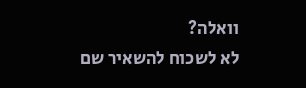וואלה?
לא לשכוח להשאיר שם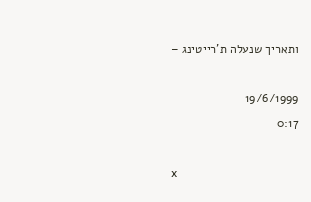ותאריך שנעלה ת'רייטינג –

19/6/1999
0:17

x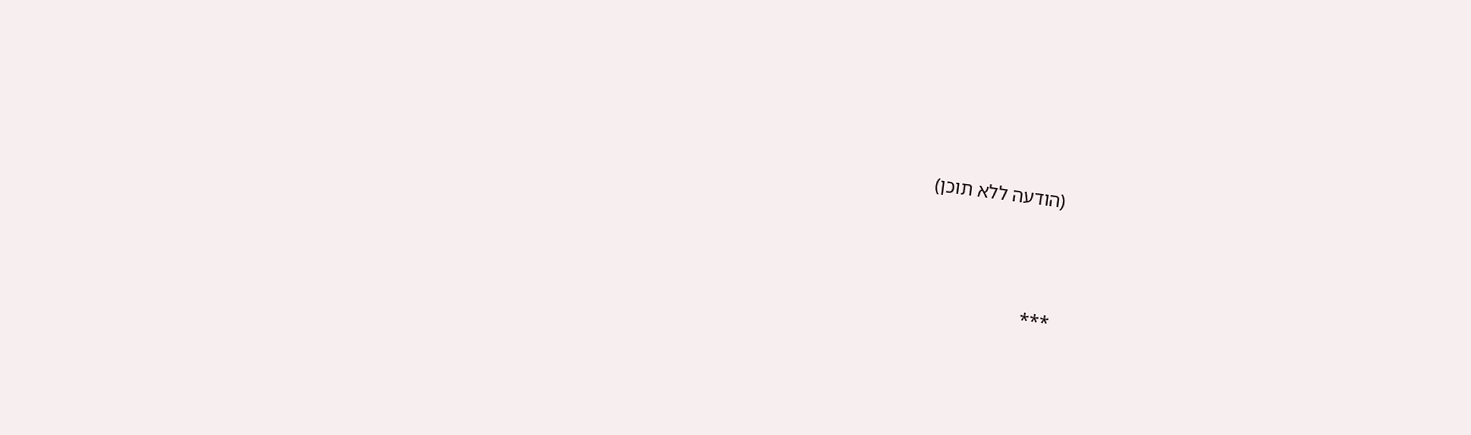(הודעה ללא תוכן)



***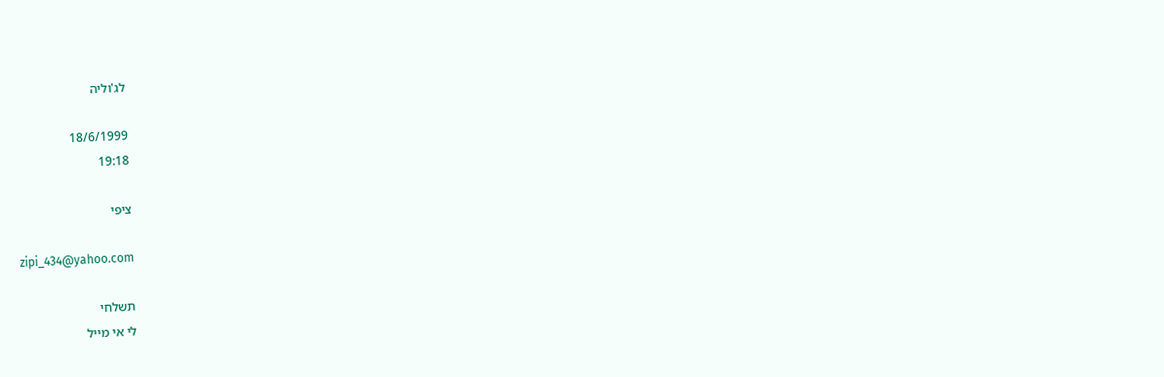לג'וליה

18/6/1999
19:18

ציפי

zipi_434@yahoo.com

תשלחי
לי אי מייל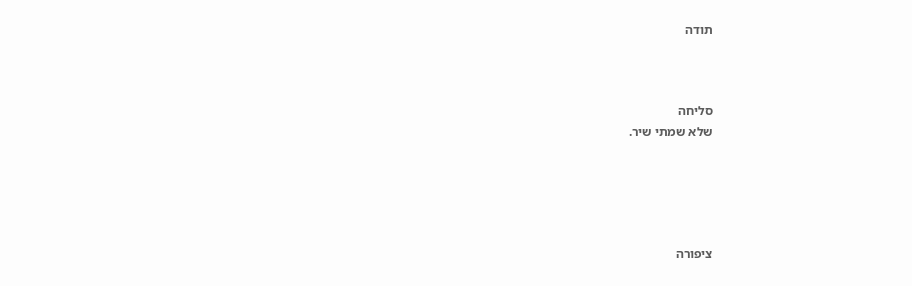תודה



סליחה
שלא שמתי שיר.





ציפורה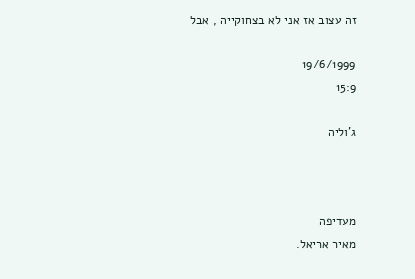זה עצוב אז אני לא בצחוקייה , אבל

19/6/1999
15:9

ג'וליה



מעדיפה
מאיר אריאל.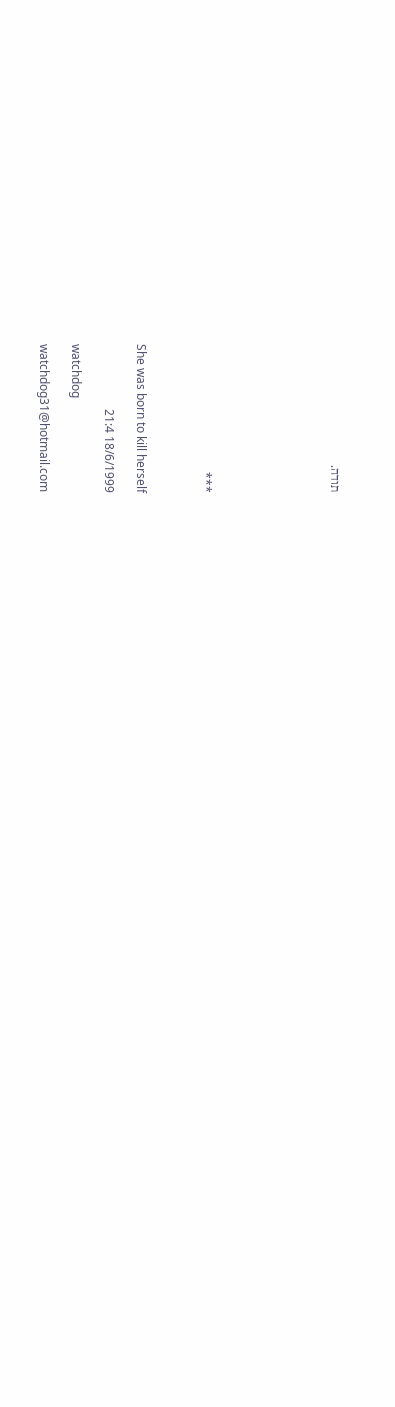תודה.







***



She was born to kill herself

18/6/1999 21:4

watchdog

watchdog31@hotmail.com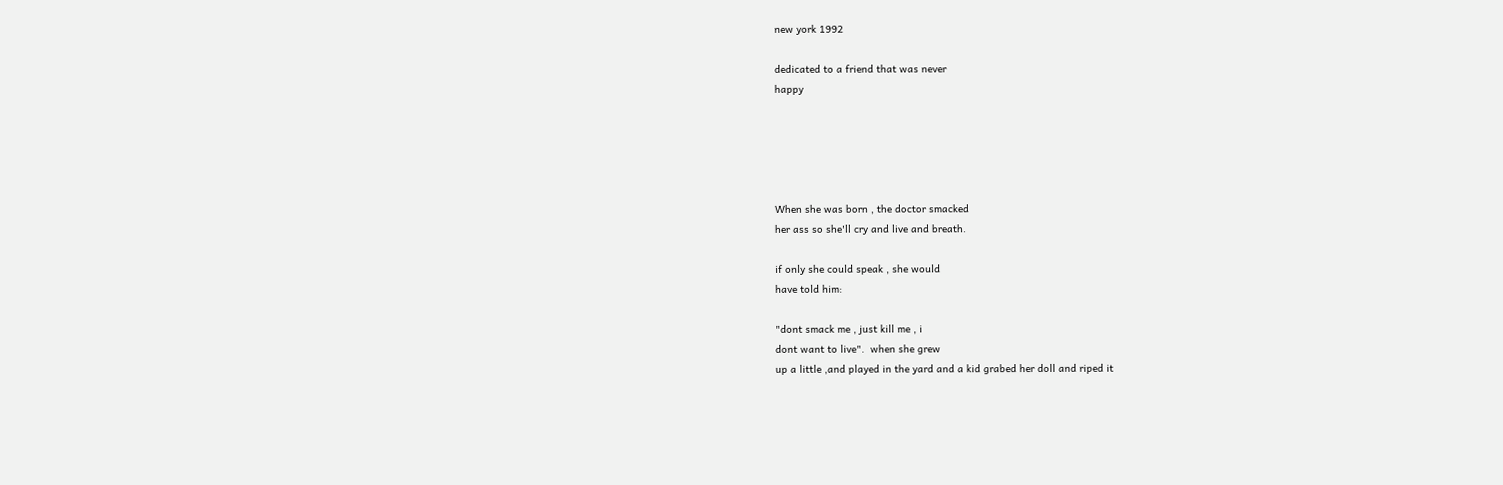new york 1992

dedicated to a friend that was never
happy





When she was born , the doctor smacked
her ass so she'll cry and live and breath.

if only she could speak , she would
have told him:

"dont smack me , just kill me , i
dont want to live".  when she grew
up a little ,and played in the yard and a kid grabed her doll and riped it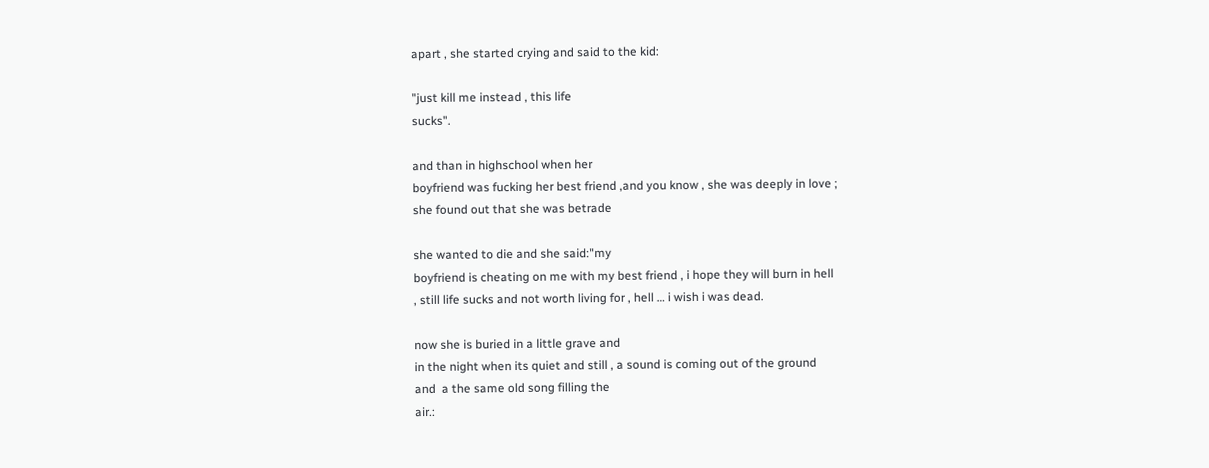apart , she started crying and said to the kid:

"just kill me instead , this life
sucks".

and than in highschool when her
boyfriend was fucking her best friend ,and you know , she was deeply in love ;
she found out that she was betrade

she wanted to die and she said:"my
boyfriend is cheating on me with my best friend , i hope they will burn in hell
, still life sucks and not worth living for , hell … i wish i was dead.

now she is buried in a little grave and
in the night when its quiet and still , a sound is coming out of the ground
and  a the same old song filling the
air.: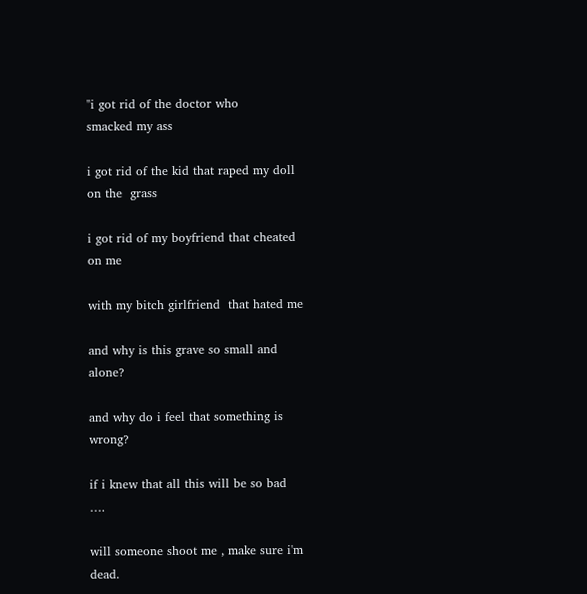"i got rid of the doctor who
smacked my ass

i got rid of the kid that raped my doll
on the  grass

i got rid of my boyfriend that cheated
on me

with my bitch girlfriend  that hated me

and why is this grave so small and
alone?

and why do i feel that something is
wrong?

if i knew that all this will be so bad
….

will someone shoot me , make sure i'm
dead.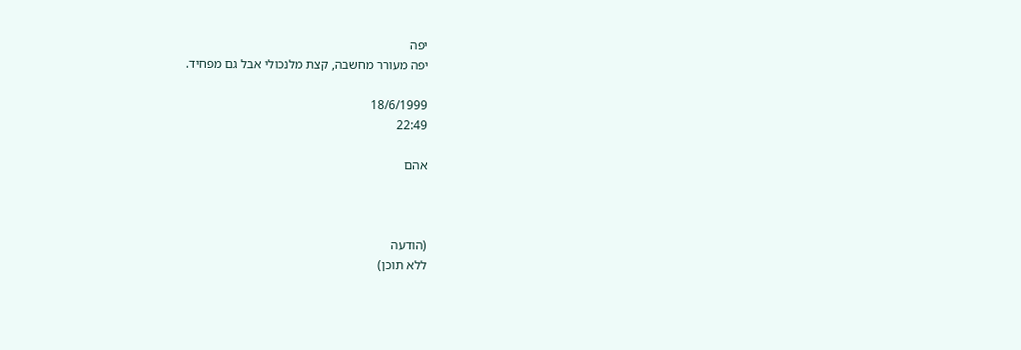יפה
יפה מעורר מחשבה, קצת מלנכולי אבל גם מפחיד.

18/6/1999
22:49

אהם



(הודעה
ללא תוכן)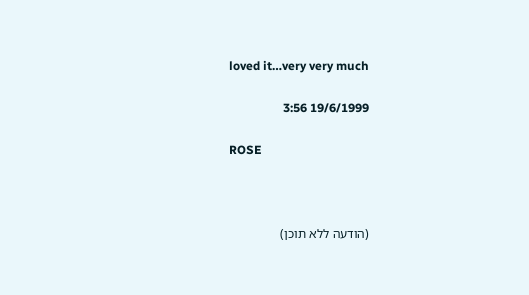loved it…very very much

19/6/1999 3:56

ROSE



(הודעה ללא תוכן)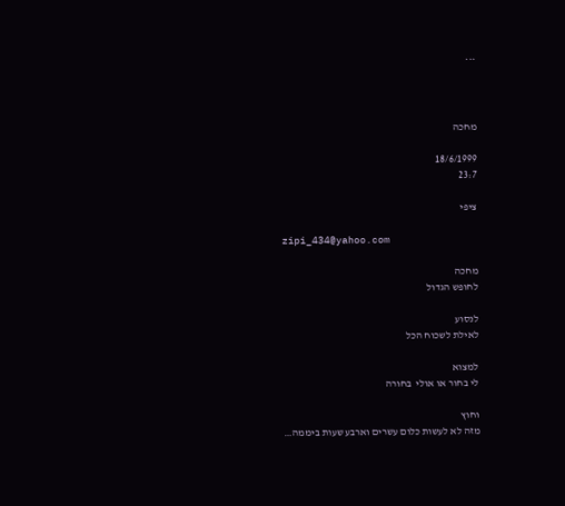***



מחכה

18/6/1999
23:7

ציפי

zipi_434@yahoo.com

מחכה
לחופש הגדול

לנסוע
לאילת לשכוח הכל

למצוא
לי בחור או אולי  בחורה

וחוץ
מזה לא לעשות כלום עשרים וארבע שעות ביממה…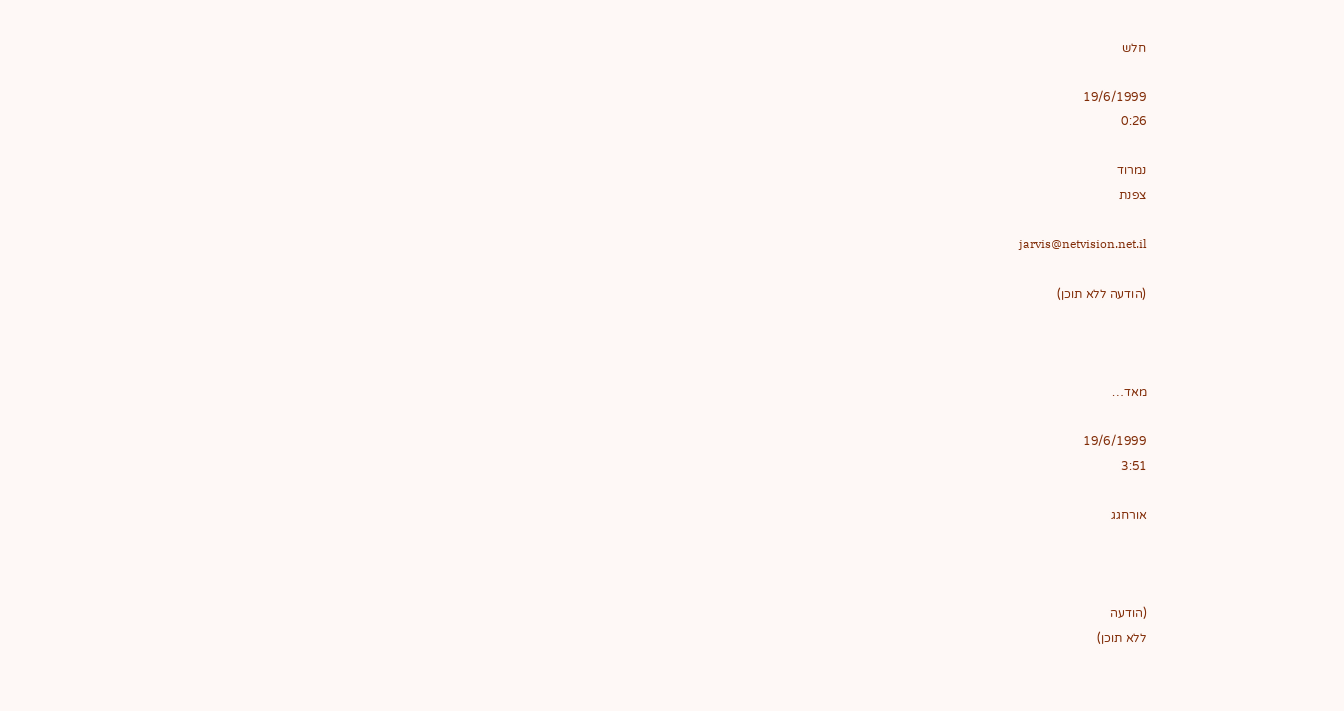חלש

19/6/1999
0:26

נמרוד
צפנת

jarvis@netvision.net.il

(הודעה ללא תוכן)



מאד…

19/6/1999
3:51

אורחגג



(הודעה
ללא תוכן)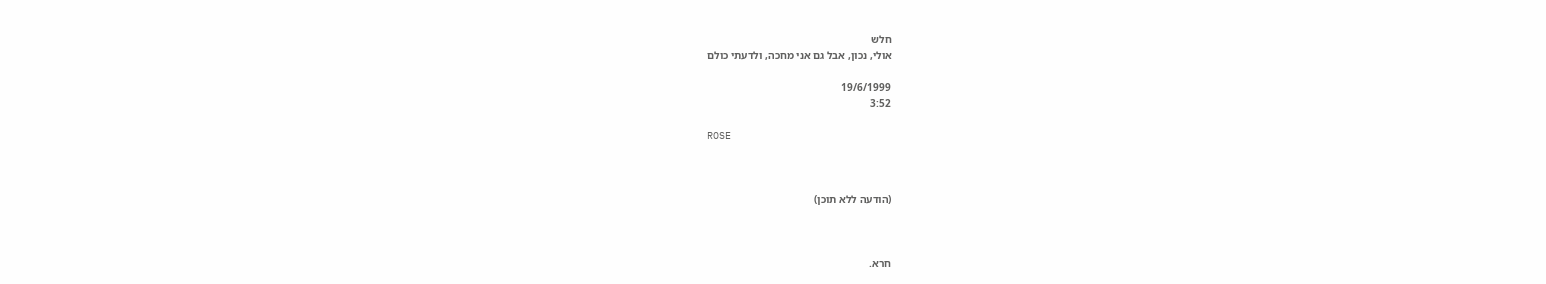חלש
אולי, נכון, אבל גם אני מחכה, ולדעתי כולם

19/6/1999
3:52

ROSE



(הודעה ללא תוכן)



חרא.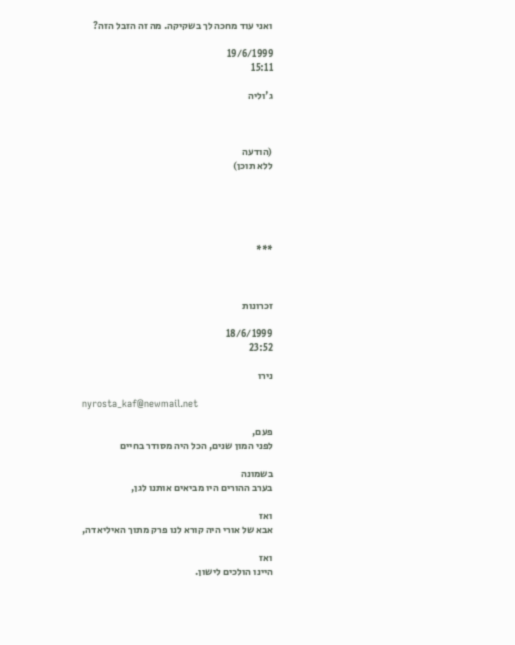ואני עוד מחכה לך בשקיקה. מה זה הזבל הזה?

19/6/1999
15:11

ג'וליה



(הודעה
ללא תוכן)





***



זכרונות

18/6/1999
23:52

נירו

nyrosta_kaf@newmail.net

פעם,
לפני המון שנים, הכל היה מסודר בחיים

בשמונה
בערב ההורים היו מביאים אותנו לגן,

ואז
אבא של אורי היה קורא לנו פרק מתוך האיליאדה,

ואז
היינו הולכים לישון.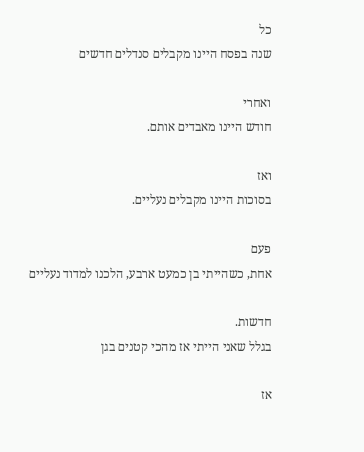כל
שנה בפסח היינו מקבלים סנדלים חדשים

ואחרי
חודש היינו מאבדים אותם.

ואז
בסוכות היינו מקבלים נעליים.

פעם
אחת, כשהייתי בן כמעט ארבע, הלכנו למדוד נעליים

חדשות.
בגלל שאני הייתי אז מהכי קטנים בגן

אז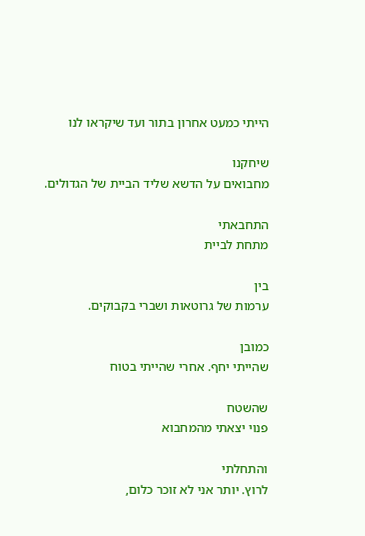הייתי כמעט אחרון בתור ועד שיקראו לנו

שיחקנו
מחבואים על הדשא שליד הביית של הגדולים.

התחבאתי
מתחת לביית

בין
ערמות של גרוטאות ושברי בקבוקים.

כמובן
שהייתי יחף. אחרי שהייתי בטוח

שהשטח
פנוי יצאתי מהמחבוא

והתחלתי
לרוץ. יותר אני לא זוכר כלום,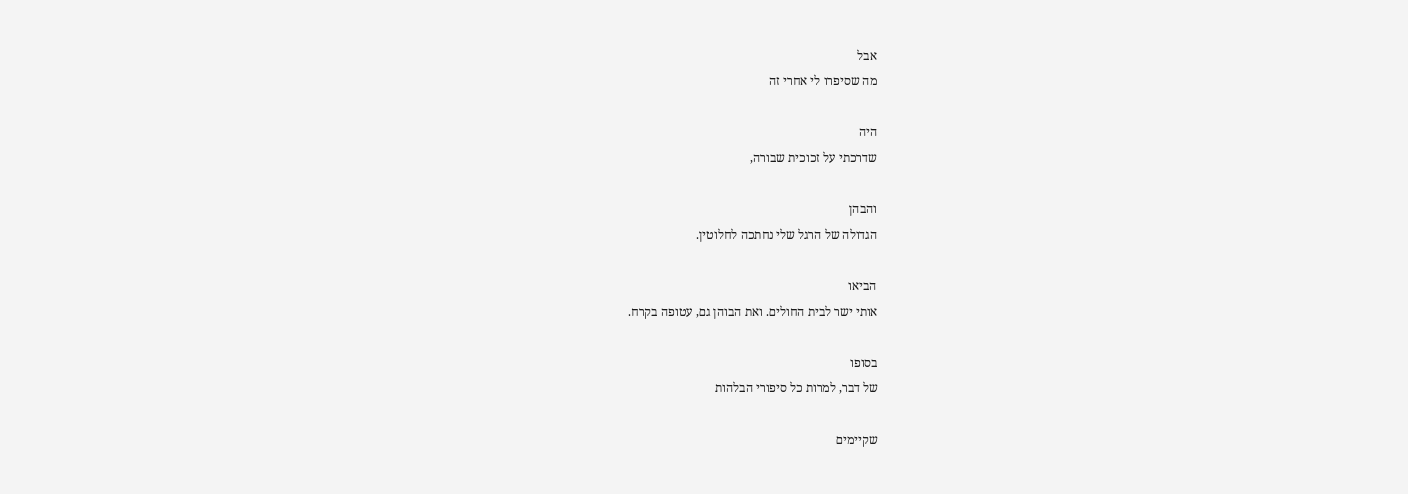אבל
מה שסיפרו לי אחרי זה

היה
שדרכתי על זכוכית שבורה,

והבהן
הגדולה של הרגל שלי נחתכה לחלוטין.

הביאו
אותי ישר לבית החולים. ואת הבוהן גם, עטופה בקרח.

בסופו
של דבר, למרות כל סיפורי הבלהות

שקיימים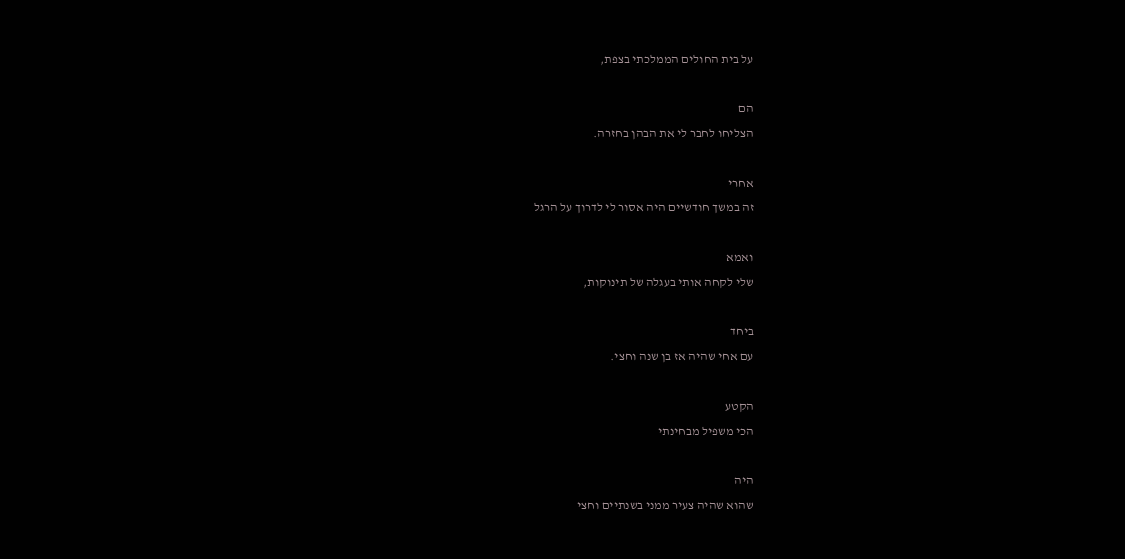על בית החולים הממלכתי בצפת,

הם
הצליחו לחבר לי את הבהן בחזרה.

אחרי
זה במשך חודשיים היה אסור לי לדרוך על הרגל

ואמא
שלי לקחה אותי בעגלה של תינוקות,

ביחד
עם אחי שהיה אז בן שנה וחצי.

הקטע
הכי משפיל מבחינתי

היה
שהוא שהיה צעיר ממני בשנתיים וחצי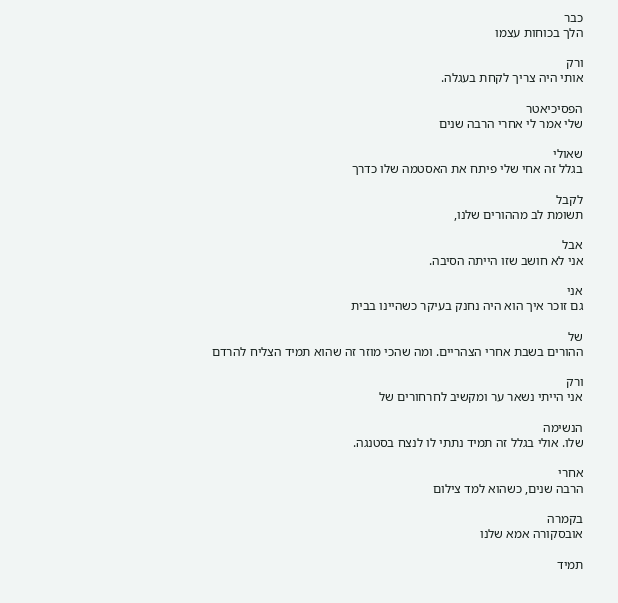כבר
הלך בכוחות עצמו

ורק
אותי היה צריך לקחת בעגלה.

הפסיכיאטר
שלי אמר לי אחרי הרבה שנים

שאולי
בגלל זה אחי שלי פיתח את האסטמה שלו כדרך

לקבל
תשומת לב מההורים שלנו,

אבל
אני לא חושב שזו הייתה הסיבה.

אני
גם זוכר איך הוא היה נחנק בעיקר כשהיינו בבית

של
ההורים בשבת אחרי הצהריים. ומה שהכי מוזר זה שהוא תמיד הצליח להרדם

ורק
אני הייתי נשאר ער ומקשיב לחרחורים של

הנשימה
שלו. אולי בגלל זה תמיד נתתי לו לנצח בסטנגה.

אחרי
הרבה שנים, כשהוא למד צילום

בקמרה
אובסקורה אמא שלנו

תמיד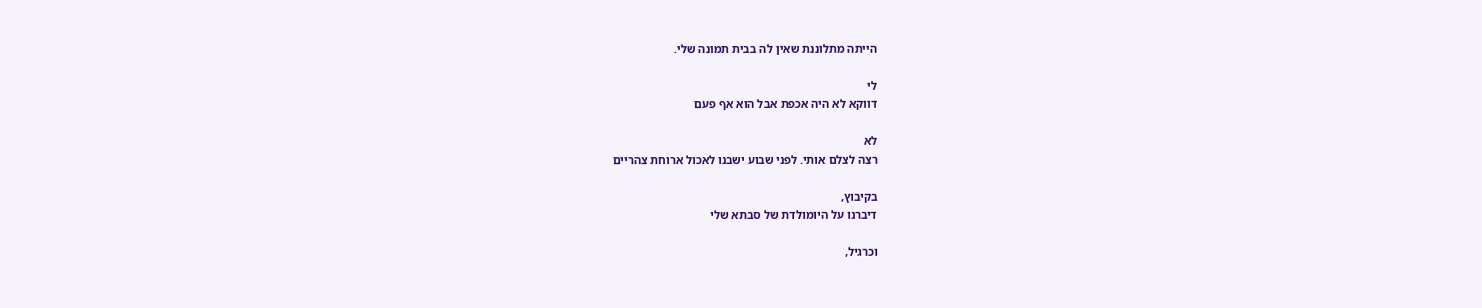הייתה מתלוננת שאין לה בבית תמונה שלי.

לי
דווקא לא היה אכפת אבל הוא אף פעם

לא
רצה לצלם אותי. לפני שבוע ישבנו לאכול ארוחת צהריים

בקיבוץ,
דיברנו על היומולדת של סבתא שלי

וכרגיל,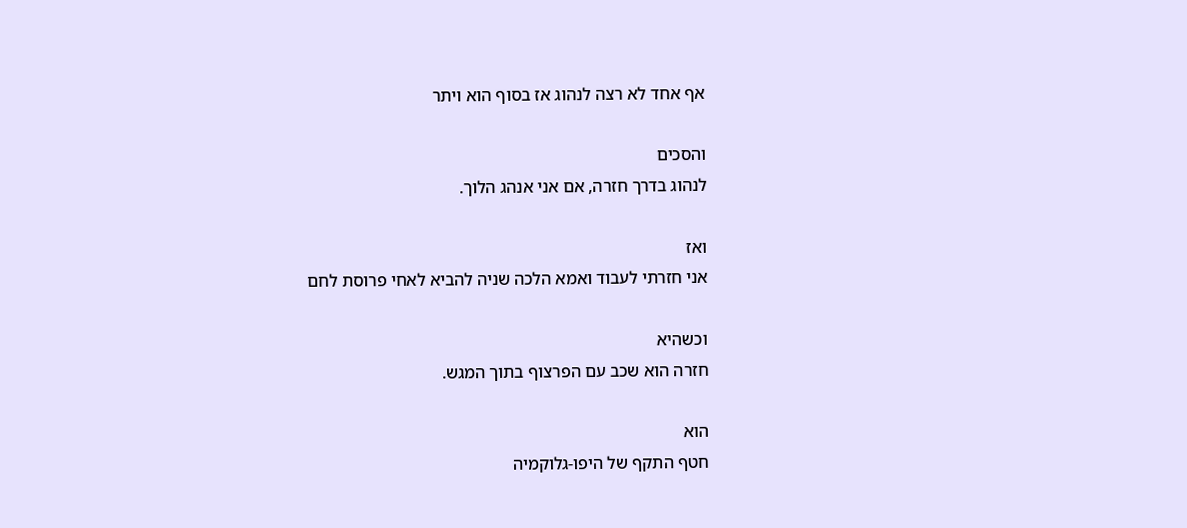אף אחד לא רצה לנהוג אז בסוף הוא ויתר

והסכים
לנהוג בדרך חזרה, אם אני אנהג הלוך.

ואז
אני חזרתי לעבוד ואמא הלכה שניה להביא לאחי פרוסת לחם

וכשהיא
חזרה הוא שכב עם הפרצוף בתוך המגש.

הוא
חטף התקף של היפו-גלוקמיה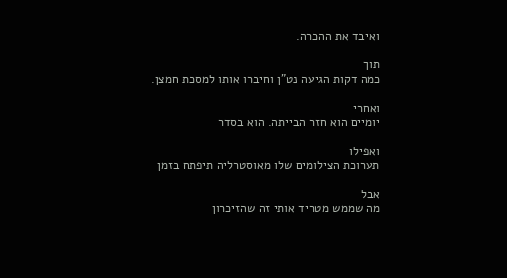ואיבד את ההכרה.

תוך
כמה דקות הגיעה נט"ן וחיברו אותו למסכת חמצן.

ואחרי
יומיים הוא חזר הבייתה. הוא בסדר

ואפילו
תערוכת הצילומים שלו מאוסטרליה תיפתח בזמן

אבל
מה שממש מטריד אותי זה שהזיכרון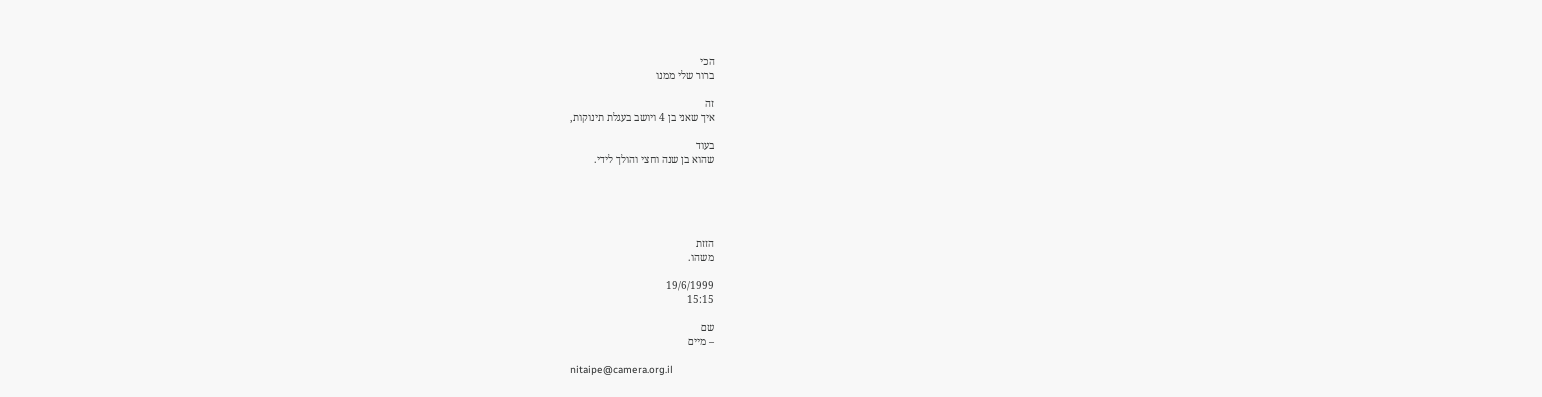הכי
ברור שלי ממנו

זה
איך שאני בן 4 ויושב בעגלת תינוקות,

בעוד
שהוא בן שנה וחצי והולך לידי.





הזזת
משהו.

19/6/1999
15:15

שם
– מיים

nitaipe@camera.org.il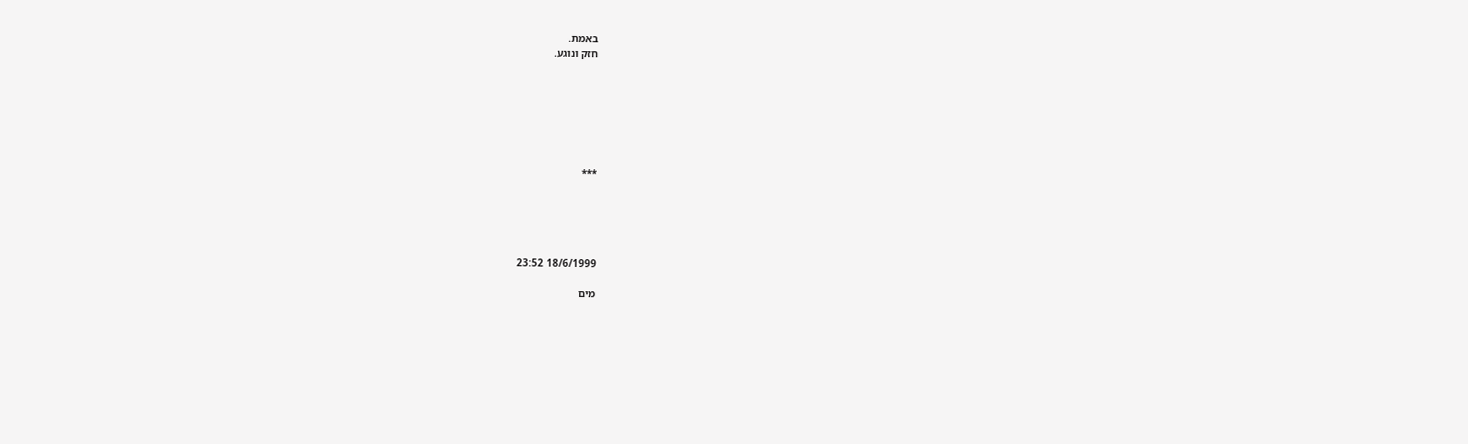באמת.
חזק ונוגע.







***





18/6/1999 23:52

מים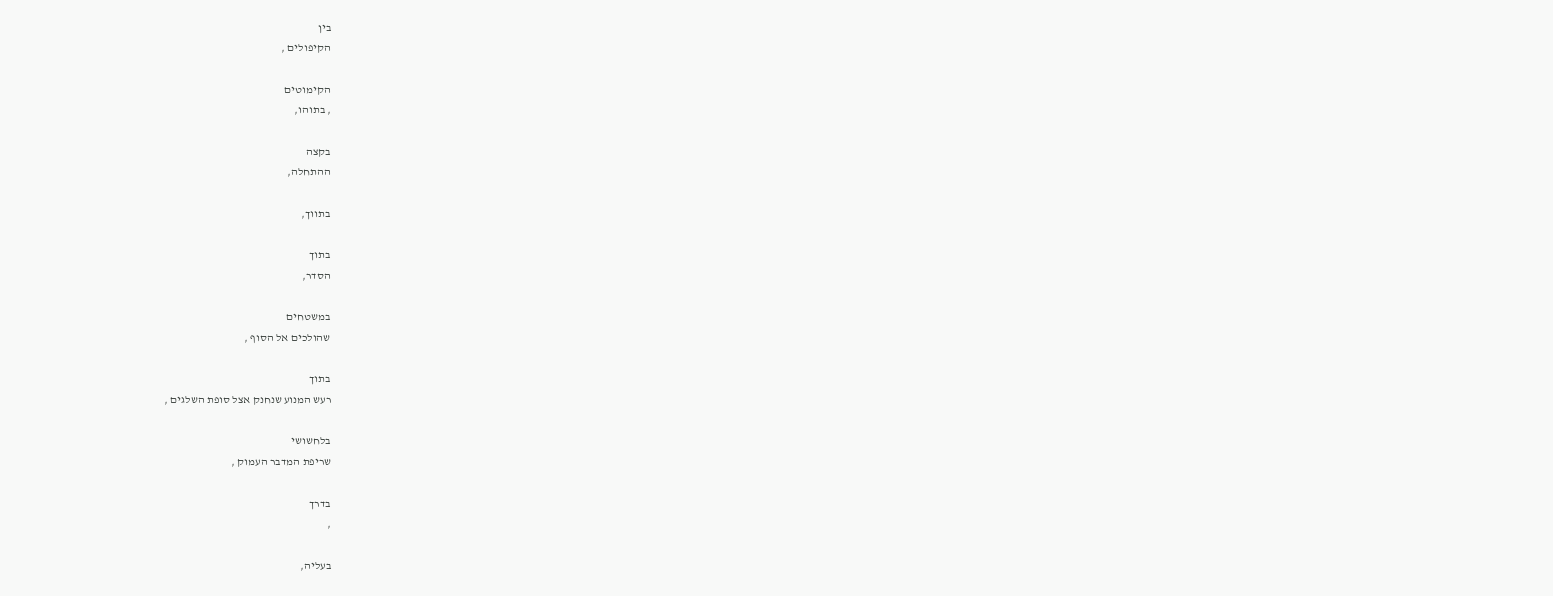בין
הקיפולים ,

הקימוטים
, בתוהו,

בקצה
ההתחלה,

בתווך,

בתוך
הסדר,

במשטחים
שהולכים אל הסוף ,

בתוך
רעש המנוע שנחנק אצל סופת השלגים ,

בלחשושי
שריפת המדבר העמוק ,

בדרך
,

בעליה,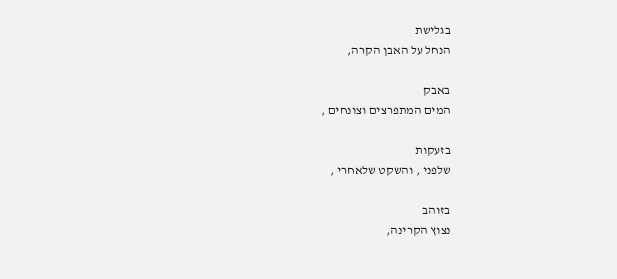בגלישת
הנחל על האבן הקרה,

באבק
המים המתפרצים וצונחים ,

בזעקות
שלפני , והשקט שלאחרי ,

בזוהב
נצוץ הקרינה,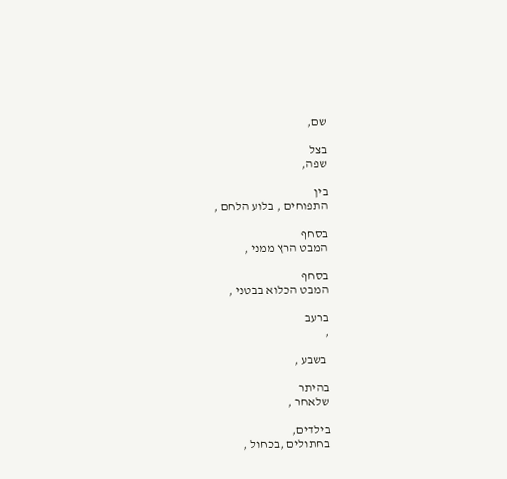שם,

בצל
שפה,

בין
התפוחים , בלוע הלחם ,

בסחף
המבט הרץ ממני ,

בסחף
המבט הכלוא בבטני ,

ברעב
,

 בשבע ,

בהיתר
שלאחר ,

בילדים,
בחתולים ,בכחול ,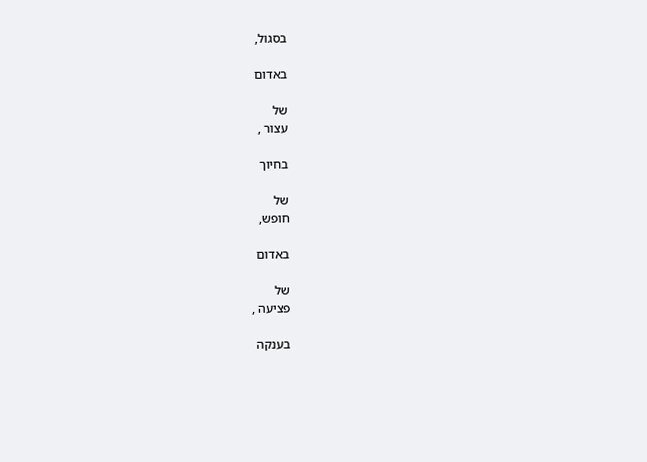בסגול,

באדום

של
עצור ,

בחיוך

של
חופש,

באדום

של
פציעה ,

בענקה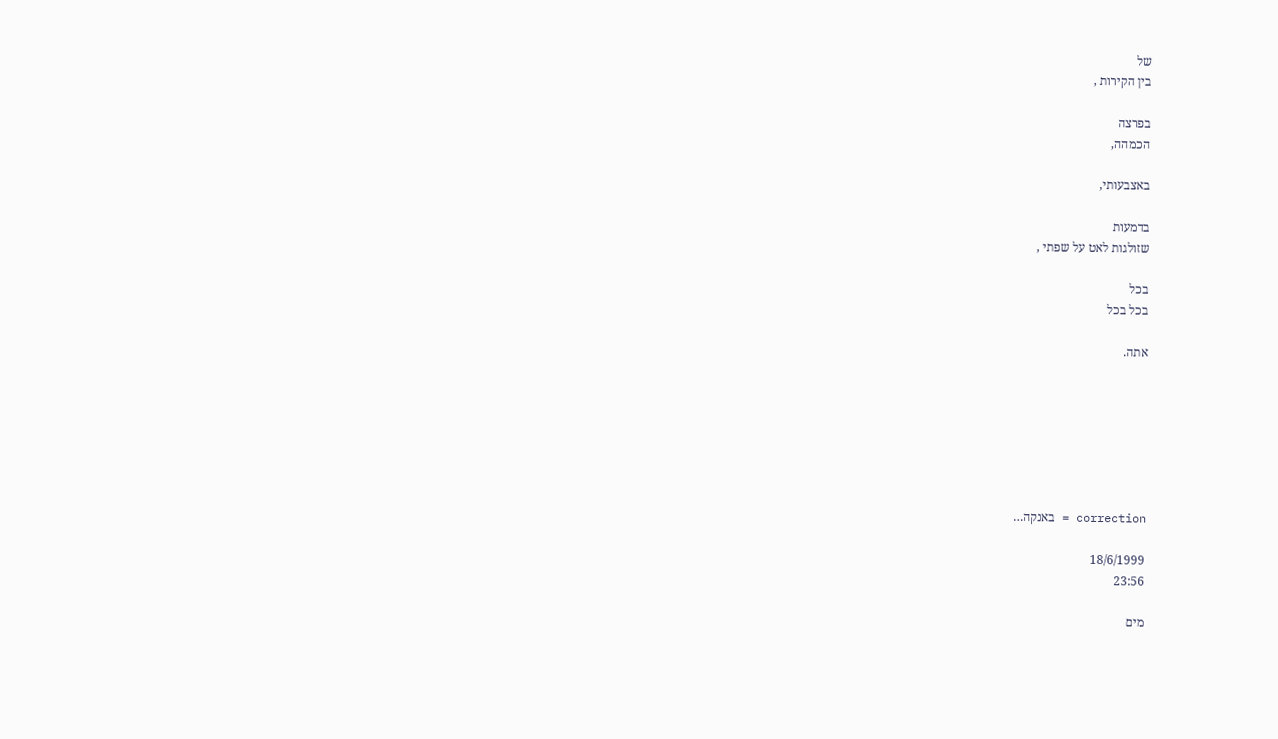של
בין הקירות ,

בפרצה
הכמהה,

באצבעותי,

בדמעות
שזולגות לאט על שפתי ,

בכל
בכל בכל

אתה.







correction = באנקה…

18/6/1999
23:56

מים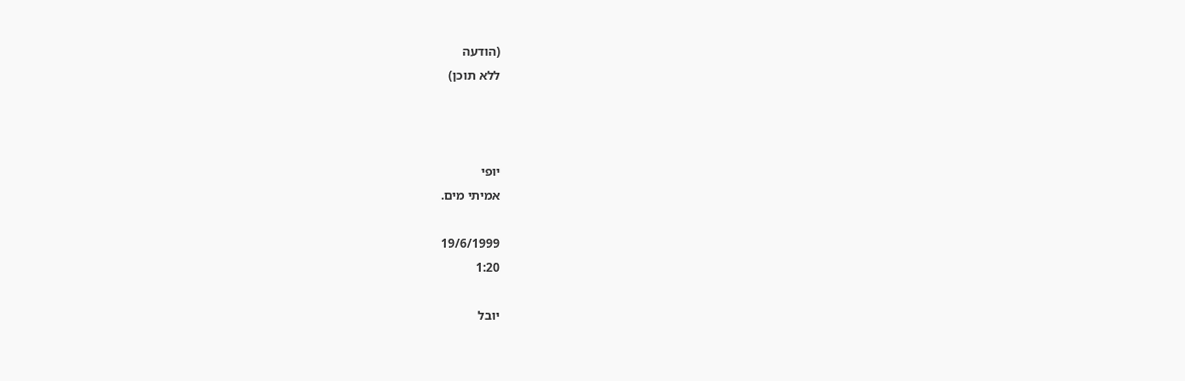(הודעה
ללא תוכן)



יופי
אמיתי מים.

19/6/1999
1:20

יובל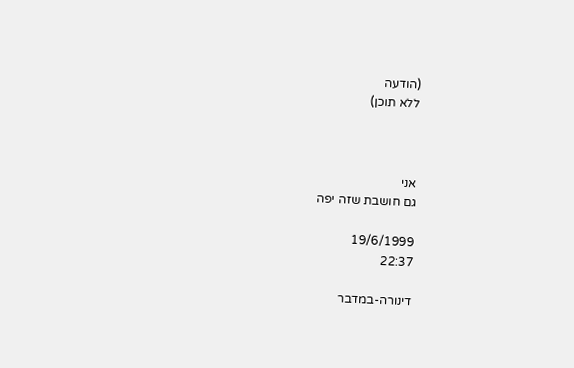(הודעה
ללא תוכן)



אני
גם חושבת שזה יפה

19/6/1999
22:37

דינורה-במדבר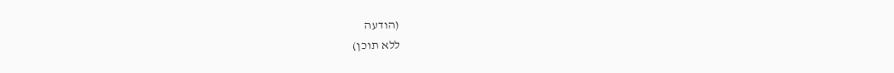(הודעה
ללא תוכן)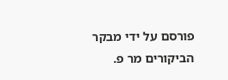פורסם על ידי מבקר הביקורים מר פ.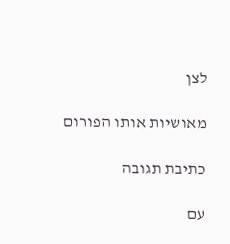לצן

מאושיות אותו הפורום

כתיבת תגובה

עם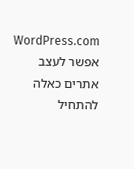WordPress.com אפשר לעצב אתרים כאלה
להתחיל